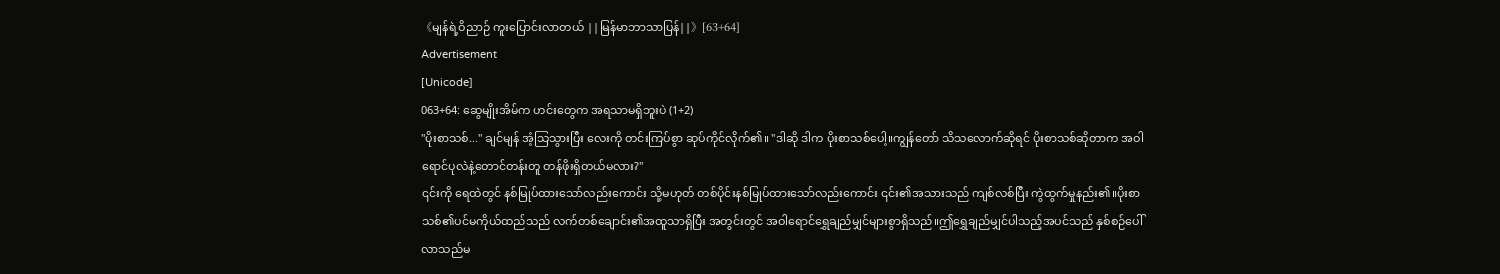《မျန်ရဲ့ဝိညာဉ် ကူးပြောင်းလာတယ် ||မြန်မာဘာသာပြန်||》[63+64]
Advertisement
[Unicode]
063+64: ဆွေမျိုးအိမ်က ဟင်းတွေက အရသာမရှိဘူးပဲ (1+2)
"ပိုးစာသစ်..." ချင်မျန် အံ့သြသွားပြီး လေးကို တင်းကြပ်စွာ ဆုပ်ကိုင်လိုက်၏။ "ဒါဆို ဒါက ပိုးစာသစ်ပေါ့။ကျွန်တော် သိသလောက်ဆိုရင် ပိုးစာသစ်ဆိုတာက အဝါရောင်ပုလဲနဲ့တောင်တန်းတူ တန်ဖိုးရှိတယ်မလား?"
၎င်းကို ရေထဲတွင် နစ်မြုပ်ထားသော်လည်းကောင်း သို့မဟုတ် တစ်ပိုင်းနစ်မြုပ်ထားသော်လည်းကောင်း ၎င်း၏အသားသည် ကျစ်လစ်ပြီး ကွဲထွက်မှုနည်း၏။ပိုးစာသစ်၏ပင်မကိုယ်ထည်သည် လက်တစ်ချောင်း၏အထူသာရှိပြီး အတွင်းတွင် အဝါရောင်ရွှေချည်မျှင်များစွာရှိသည်။ဤရွှေချည်မျှင်ပါသည့်အပင်သည် နှစ်စဉ်ပေါ်လာသည်မ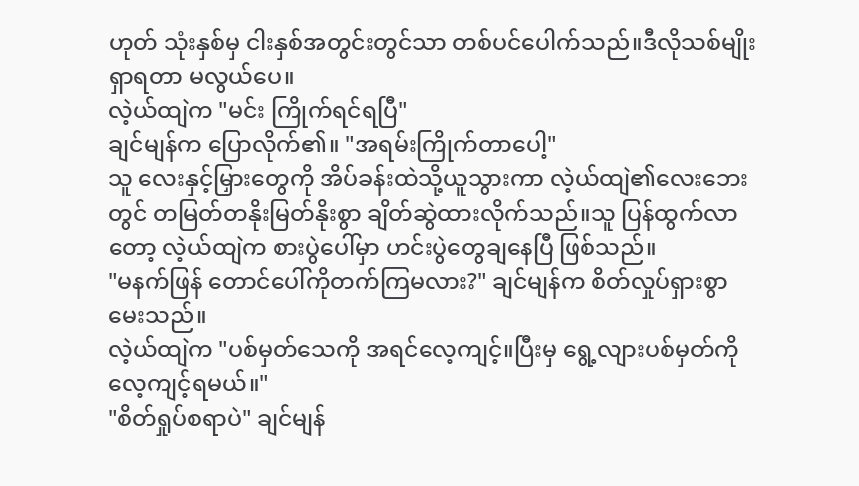ဟုတ် သုံးနှစ်မှ ငါးနှစ်အတွင်းတွင်သာ တစ်ပင်ပေါက်သည်။ဒီလိုသစ်မျိုးရှာရတာ မလွယ်ပေ။
လဲ့ယ်ထျဲက "မင်း ကြိုက်ရင်ရပြီ"
ချင်မျန်က ပြောလိုက်၏။ "အရမ်းကြိုက်တာပေါ့"
သူ လေးနှင့်မြှားတွေကို အိပ်ခန်းထဲသို့ယူသွားကာ လဲ့ယ်ထျဲ၏လေးဘေးတွင် တမြတ်တနိုးမြတ်နိုးစွာ ချိတ်ဆွဲထားလိုက်သည်။သူ ပြန်ထွက်လာတော့ လဲ့ယ်ထျဲက စားပွဲပေါ်မှာ ဟင်းပွဲတွေချနေပြီ ဖြစ်သည်။
"မနက်ဖြန် တောင်ပေါ်ကိုတက်ကြမလား?" ချင်မျန်က စိတ်လှုပ်ရှားစွာမေးသည်။
လဲ့ယ်ထျဲက "ပစ်မှတ်သေကို အရင်လေ့ကျင့်။ပြီးမှ ရွေ့လျားပစ်မှတ်ကို လေ့ကျင့်ရမယ်။"
"စိတ်ရှုပ်စရာပဲ" ချင်မျန်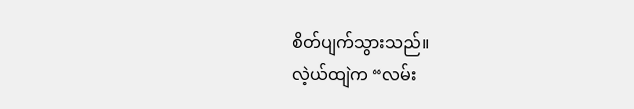စိတ်ပျက်သွားသည်။
လဲ့ယ်ထျဲက “လမ်း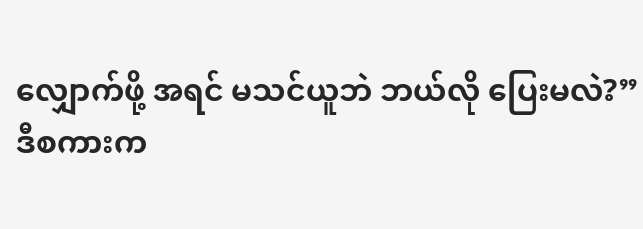လျှောက်ဖို့ အရင် မသင်ယူဘဲ ဘယ်လို ပြေးမလဲ?”
ဒီစကားက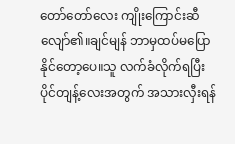တော်တော်လေး ကျိုးကြောင်းဆီလျော်၏။ချင်မျန် ဘာမှထပ်မပြောနိုင်တော့ပေ။သူ လက်ခံလိုက်ရပြီး ပိုင်တျန့်လေးအတွက် အသားလှီးရန်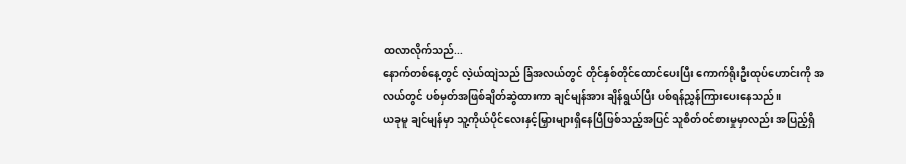ထလာလိုက်သည်...
နောက်တစ်နေ့တွင် လဲ့ယ်ထျဲသည် ခြံအလယ်တွင် တိုင်နှစ်တိုင်ထောင်ပေးပြီး ကောက်ရိုးဦးထုပ်ဟောင်းကို အလယ်တွင် ပစ်မှတ်အဖြစ်ချိတ်ဆွဲထားကာ ချင်မျန်အား ချိန်ရွယ်ပြီး ပစ်ရန်ညွှန်ကြားပေးနေသည်။
ယခုမူ ချင်မျန်မှာ သူ့ကိုယ်ပိုင်လေးနှင့်မြှားများရှိနေပြီဖြစ်သည့်အပြင် သူစိတ်ဝင်စားမှုမှာလည်း အပြည့်ရှိ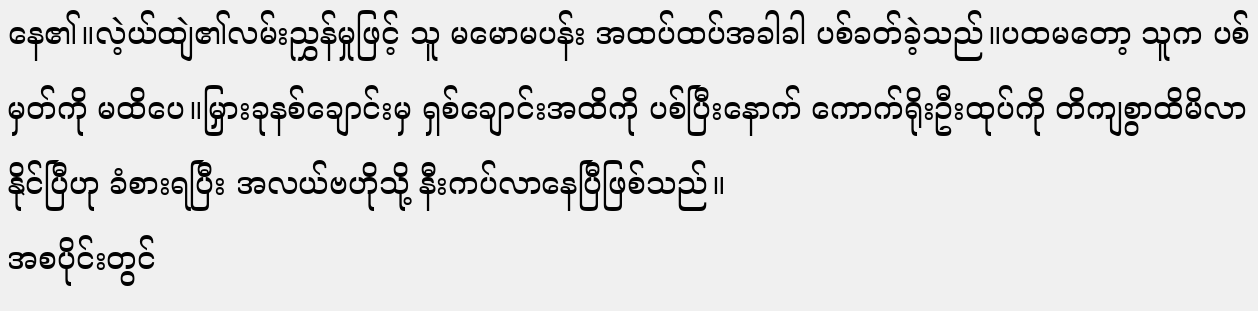နေ၏။လဲ့ယ်ထျဲ၏လမ်းညွှန်မှုဖြင့် သူ မမောမပန်း အထပ်ထပ်အခါခါ ပစ်ခတ်ခဲ့သည်။ပထမတော့ သူက ပစ်မှတ်ကို မထိပေ။မြှားခုနစ်ချောင်းမှ ရှစ်ချောင်းအထိကို ပစ်ပြီးနောက် ကောက်ရိုးဦးထုပ်ကို တိကျစွာထိမိလာနိုင်ပြီဟု ခံစားရပြီး အလယ်ဗဟိုသို့ နီးကပ်လာနေပြီဖြစ်သည်။
အစပိုင်းတွင်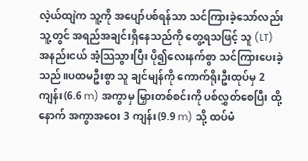လဲ့ယ်ထျဲက သူ့ကို အပျော်ပစ်ရန်သာ သင်ကြားခဲ့သော်လည်း သူ့တွင် အရည်အချင်းရှိနေသည်ကို တွေ့ရသဖြင့် သူ (LT) အနည်းငယ် အံ့သြသွားပြီး ပို၍လေးနက်စွာ သင်ကြားပေးခဲ့သည်။ပထမဦးစွာ သူ ချင်မျန်ကို ကောက်ရိုးဦးထုပ်မှ 2 ကျန်း(6.6 m) အကွာမှ မြှားတစ်စင်းကို ပစ်လွှတ်စေပြီး ထို့နောက် အကွာအဝေး 3 ကျန်း(9.9 m) သို့ ထပ်မံ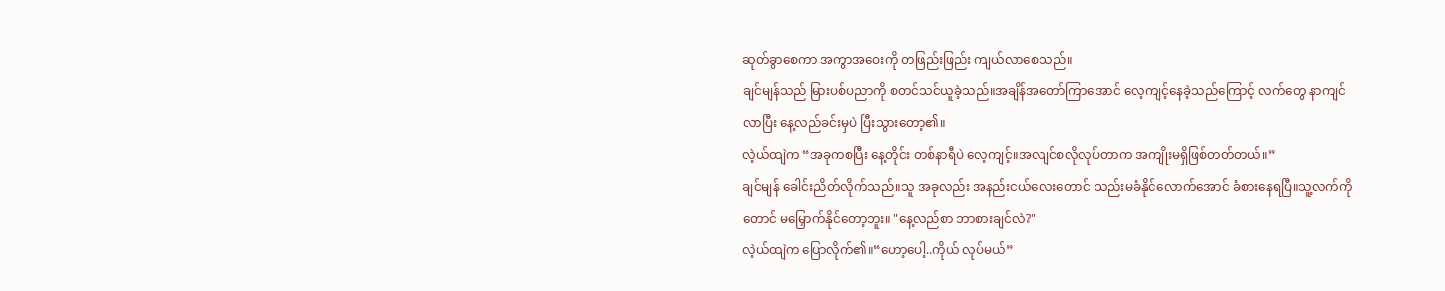ဆုတ်ခွာစေကာ အကွာအဝေးကို တဖြည်းဖြည်း ကျယ်လာစေသည်။
ချင်မျန်သည် မြားပစ်ပညာကို စတင်သင်ယူခဲ့သည်။အချိန်အတော်ကြာအောင် လေ့ကျင့်နေခဲ့သည်ကြောင့် လက်တွေ နာကျင်လာပြီး နေ့လည်ခင်းမှပဲ ပြီးသွားတော့၏။
လဲ့ယ်ထျဲက “အခုကစပြီး နေ့တိုင်း တစ်နာရီပဲ လေ့ကျင့်။အလျင်စလိုလုပ်တာက အကျိုးမရှိဖြစ်တတ်တယ်။”
ချင်မျန် ခေါင်းညိတ်လိုက်သည်။သူ အခုလည်း အနည်းငယ်လေးတောင် သည်းမခံနိုင်လောက်အောင် ခံစားနေရပြီ။သူ့လက်ကိုတောင် မမြှောက်နိုင်တော့ဘူး။ "နေ့လည်စာ ဘာစားချင်လဲ?"
လဲ့ယ်ထျဲက ပြောလိုက်၏။“ဟော့ပေါ့..ကိုယ် လုပ်မယ်”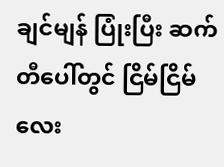ချင်မျန် ပြုံးပြီး ဆက်တီပေါ်တွင် ငြိမ်ငြိမ်လေး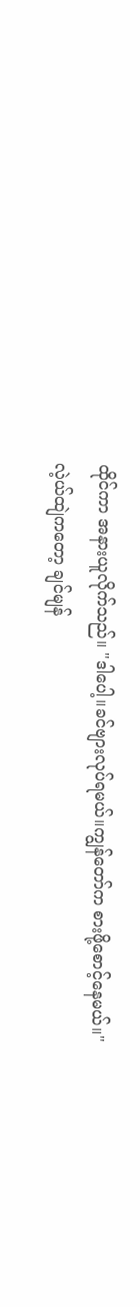ထိုင်ကာ အနားယူလိုက်သည်။ "ဒါပေါ့။ခင်ဗျားလုပ်ရမယ်။ကျွန်တော်က စားဖို့စောင့်နေမယ်။"
လဲ့ယ်ထျဲကတော့ ချင်မျန်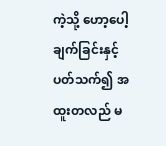ကဲ့သို့ ဟော့ပေါ့ချက်ခြင်းနှင့်ပတ်သက်၍ အထူးတလည် မ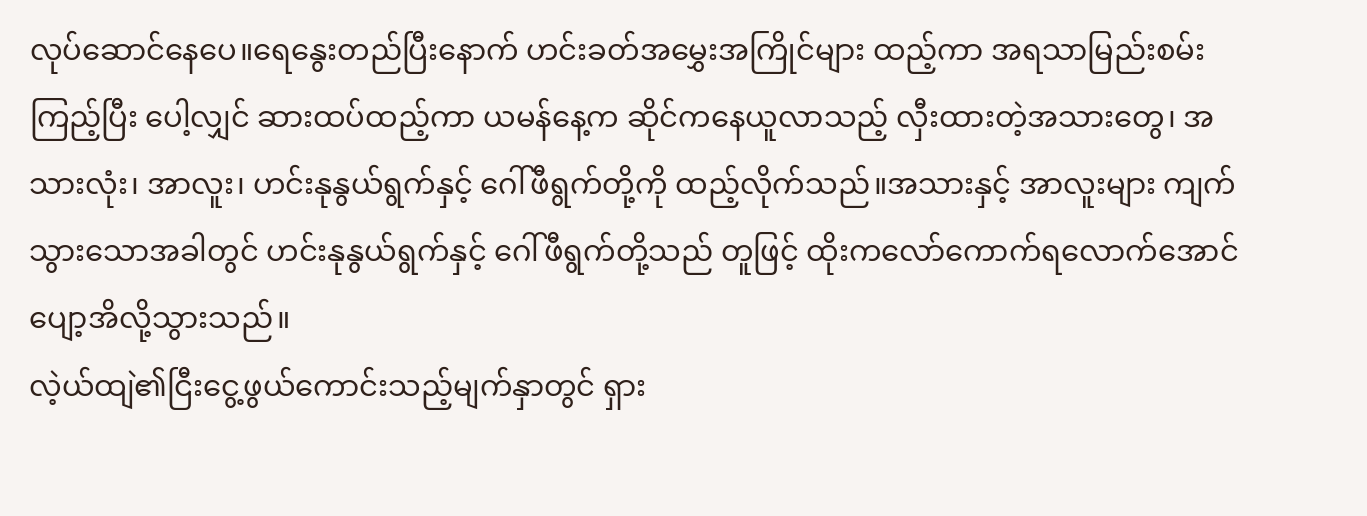လုပ်ဆောင်နေပေ။ရေနွေးတည်ပြီးနောက် ဟင်းခတ်အမွှေးအကြိုင်များ ထည့်ကာ အရသာမြည်းစမ်းကြည့်ပြီး ပေါ့လျှင် ဆားထပ်ထည့်ကာ ယမန်နေ့က ဆိုင်ကနေယူလာသည့် လှီးထားတဲ့အသားတွေ၊ အသားလုံး၊ အာလူး၊ ဟင်းနုနွယ်ရွက်နှင့် ဂေါ်ဖီရွက်တို့ကို ထည့်လိုက်သည်။အသားနှင့် အာလူးများ ကျက်သွားသောအခါတွင် ဟင်းနုနွယ်ရွက်နှင့် ဂေါ်ဖီရွက်တို့သည် တူဖြင့် ထိုးကလော်ကောက်ရလောက်အောင် ပျော့အိလို့သွားသည်။
လဲ့ယ်ထျဲ၏ငြီးငွေ့ဖွယ်ကောင်းသည့်မျက်နှာတွင် ရှား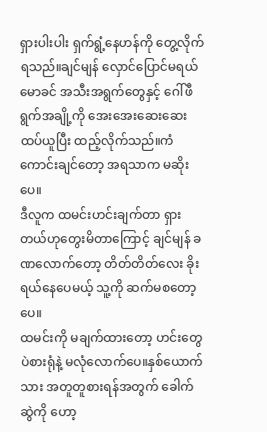ရှားပါးပါး ရှက်ရွံ့နေဟန်ကို တွေ့လိုက်ရသည်။ချင်မျန် လှောင်ပြောင်မရယ်မောခင် အသီးအရွက်တွေနှင့် ဂေါ်ဖီရွက်အချို့ကို အေးအေးဆေးဆေး ထပ်ယူပြီး ထည့်လိုက်သည်။ကံကောင်းချင်တော့ အရသာက မဆိုးပေ။
ဒီလူက ထမင်းဟင်းချက်တာ ရှားတယ်ဟုတွေးမိတာကြောင့် ချင်မျန် ခဏလောက်တော့ တိတ်တိတ်လေး ခိုးရယ်နေပေမယ့် သူ့ကို ဆက်မစတော့ပေ။
ထမင်းကို မချက်ထားတော့ ဟင်းတွေပဲစားရုံနဲ့ မလုံလောက်ပေ။နှစ်ယောက်သား အတူတူစားရန်အတွက် ခေါက်ဆွဲကို ဟော့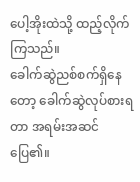ပေါ့အိုးထဲသို့ ထည့်လိုက်ကြသည်။
ခေါက်ဆွဲညစ်စက်ရှိနေတော့ ခေါက်ဆွဲလုပ်စားရတာ အရမ်းအဆင်ပြေ၏။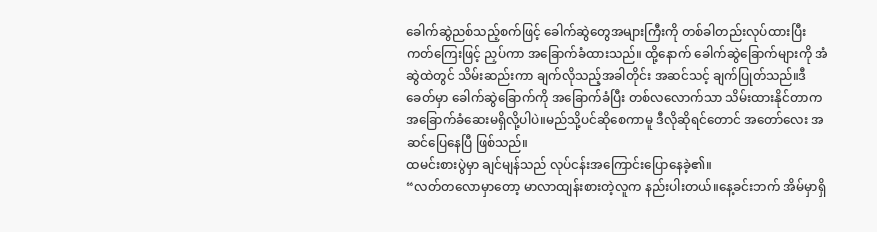ခေါက်ဆွဲညစ်သည့်စက်ဖြင့် ခေါက်ဆွဲတွေအများကြီးကို တစ်ခါတည်းလုပ်ထားပြီး ကတ်ကြေးဖြင့် ညှပ်ကာ အခြောက်ခံထားသည်။ ထို့နောက် ခေါက်ဆွဲခြောက်များကို အံဆွဲထဲတွင် သိမ်းဆည်းကာ ချက်လိုသည့်အခါတိုင်း အဆင်သင့် ချက်ပြုတ်သည်။ဒီခေတ်မှာ ခေါက်ဆွဲခြောက်ကို အခြောက်ခံပြီး တစ်လလောက်သာ သိမ်းထားနိုင်တာက အခြောက်ခံဆေးမရှိလို့ပါပဲ။မည်သို့ပင်ဆိုစေကာမူ ဒီလိုဆိုရင်တောင် အတော်လေး အဆင်ပြေနေပြီ ဖြစ်သည်။
ထမင်းစားပွဲမှာ ချင်မျန်သည် လုပ်ငန်းအကြောင်းပြောနေခဲ့၏။
“လတ်တလောမှာတော့ မာလာထျန်းစားတဲ့လူက နည်းပါးတယ်။နေ့ခင်းဘက် အိမ်မှာရှိ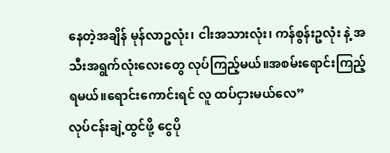နေတဲ့အချိန် မုန်လာဥလုံး၊ ငါးအသားလုံး၊ ကန်စွန်းဥလုံး နဲ့ အသီးအရွက်လုံးလေးတွေ လုပ်ကြည့်မယ်။အစမ်းရောင်းကြည့်ရမယ်။ရောင်းကောင်းရင် လူ ထပ်ငှားမယ်လေ”
လုပ်ငန်းချဲ့ထွင်ဖို့ ငွေပို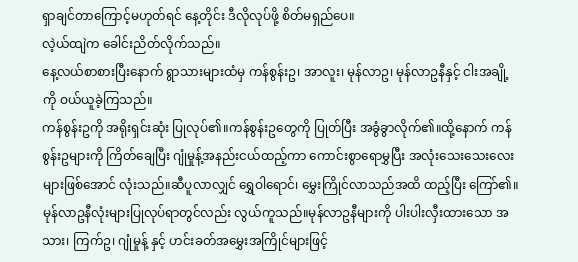ရှာချင်တာကြောင့်မဟုတ်ရင် နေ့တိုင်း ဒီလိုလုပ်ဖို့ စိတ်မရှည်ပေ။
လဲ့ယ်ထျဲက ခေါင်းညိတ်လိုက်သည်။
နေ့လယ်စာစားပြီးနောက် ရွာသားများထံမှ ကန်စွန်းဥ၊ အာလူး၊ မုန်လာဥ၊ မုန်လာဥနီနှင့် ငါးအချို့ကို ဝယ်ယူခဲ့ကြသည်။
ကန်စွန်းဥကို အရိုးရှင်းဆုံး ပြုလုပ်၏။ကန်စွန်းဥတွေကို ပြုတ်ပြီး အခွံခွာလိုက်၏။ထို့နောက် ကန်စွန်းဥများကို ကြိတ်ချေပြီး ဂျုံမှုန့်အနည်းငယ်ထည့်ကာ ကောင်းစွာရောမွှပြီး အလုံးသေးသေးလေးများဖြစ်အောင် လုံးသည်။ဆီပူလာလျှင် ရွှေဝါရောင်၊ မွှေးကြိုင်လာသည်အထိ ထည့်ပြီး ကြော်၏။မုန်လာဥနီလုံးများပြုလုပ်ရာတွင်လည်း လွယ်ကူသည်။မုန်လာဥနီများကို ပါးပါးလှီးထားသော အသား၊ ကြက်ဥ၊ ဂျုံမှုန့် နှင့် ဟင်းခတ်အမွှေးအကြိုင်များဖြင့်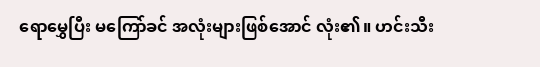ရောမွှေပြီး မကြော်ခင် အလုံးများဖြစ်အောင် လုံး၏။ ဟင်းသီး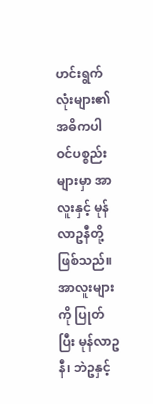ဟင်းရွက်လုံးများ၏အဓိကပါဝင်ပစ္စည်းများမှာ အာလူးနှင့် မုန်လာဥနီတို့ဖြစ်သည်။အာလူးများကို ပြုတ်ပြီး မုန်လာဥနီ၊ ဘဲဥနှင့်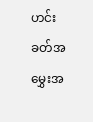ဟင်းခတ်အမွှေးအ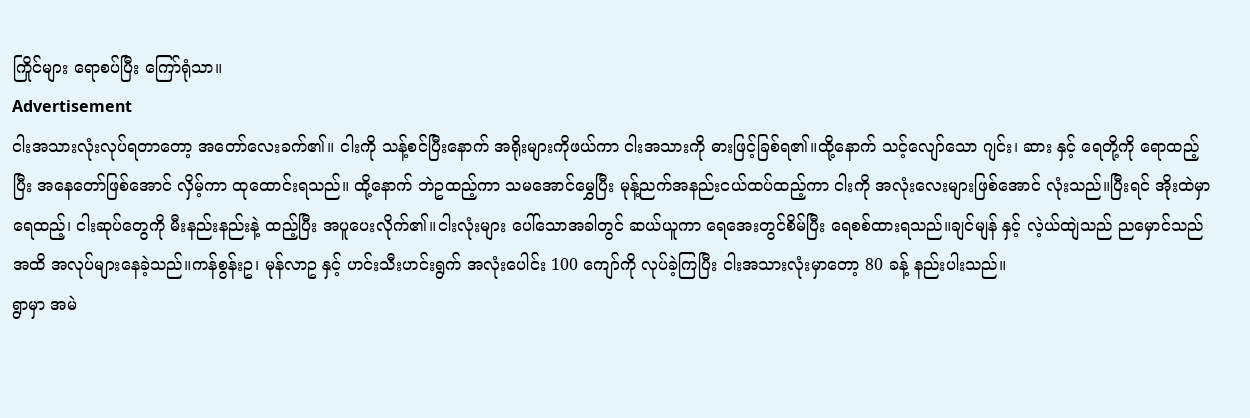ကြိုင်များ ရောစပ်ပြီး ကြော်ရုံသာ။
Advertisement
ငါးအသားလုံးလုပ်ရတာတော့ အတော်လေးခက်၏။ ငါးကို သန့်စင်ပြီးနောက် အရိုးများကိုဖယ်ကာ ငါးအသားကို ဓားဖြင့်ခြစ်ရ၏။ထို့နောက် သင့်လျော်သော ဂျင်း၊ ဆား နှင့် ရေတို့ကို ရောထည့်ပြီး အနေတော်ဖြစ်အောင် လှိမ့်ကာ ထုထောင်းရသည်။ ထို့နောက် ဘဲဥထည့်ကာ သမအောင်မွှေပြီး မုန့်ညက်အနည်းငယ်ထပ်ထည့်ကာ ငါးကို အလုံးလေးများဖြစ်အောင် လုံးသည်။ပြီးရင် အိုးထဲမှာ ရေထည့်၊ ငါးဆုပ်တွေကို မီးနည်းနည်းနဲ့ ထည့်ပြီး အပူပေးလိုက်၏။ငါးလုံးများ ပေါ်သောအခါတွင် ဆယ်ယူကာ ရေအေးတွင်စိမ်ပြီး ရေစစ်ထားရသည်။ချင်မျန် နှင့် လဲ့ယ်ထျဲသည် ညမှောင်သည်အထိ အလုပ်များနေခဲ့သည်။ကန်စွန်းဥ၊ မုန်လာဥ နှင့် ဟင်းသီးဟင်းရွက် အလုံးပေါင်း 100 ကျော်ကို လုပ်ခဲ့ကြပြီး ငါးအသားလုံးမှာတော့ 80 ခန့် နည်းပါးသည်။
ရွာမှာ အမဲ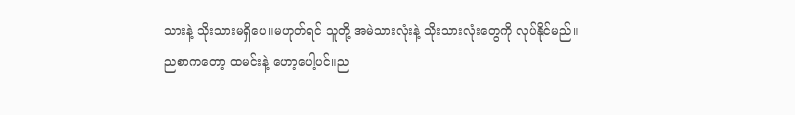သားနဲ့ သိုးသားမရှိပေ။မဟုတ်ရင် သူတို့ အမဲသားလုံးနဲ့ သိုးသားလုံးတွေကို လုပ်နိုင်မည်။
ညစာကတော့ ထမင်းနဲ့ ဟော့ပေါ့ပင်။ည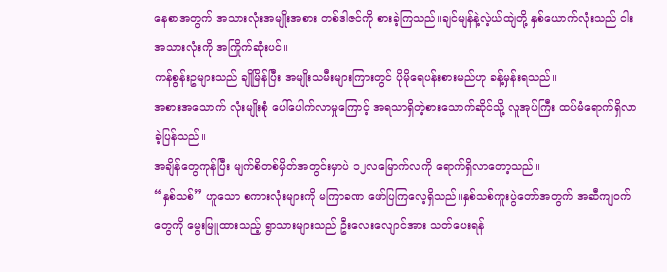နေစာအတွက် အသားလုံးအမျိုးအစား တစ်ဒါဇင်ကို စားခဲ့ကြသည်။ချင်မျန်နဲ့လဲ့ယ်ထျဲတို့ နှစ်ယောက်လုံးသည် ငါးအသားလုံးကို အကြိုက်ဆုံးပင်။
ကန်စွန်းဥများသည် ချိုမြိန်ပြီး အမျိုးသမီးများကြားတွင် ပိုမိုရေပန်းစားမည်ဟု ခန့်မှန်းရသည်။
အစားအသောက် လုံးမျိုးစုံ ပေါ်ပေါက်လာမှုကြောင့် အရသာရှိတဲ့စားသောက်ဆိုင်သို့ လူအုပ်ကြီး ထပ်မံရောက်ရှိလာခဲ့ပြန်သည်။
အချိန်တွေကုန်ပြီး မျက်စိတစ်မှိတ်အတွင်းမှာပဲ ၁၂လမြောက်လကို ရောက်ရှိလာတော့သည်။
“နှစ်သစ်” ဟူသော စကားလုံးများကို မကြာခဏ ဖော်ပြကြလေ့ရှိသည်။နှစ်သစ်ကူးပွဲတော်အတွက် အဆီကျဝက်တွေကို မွေးမြူထားသည့် ရွာသားများသည် ဦးလေးလျောင်အား သတ်ပေးရန်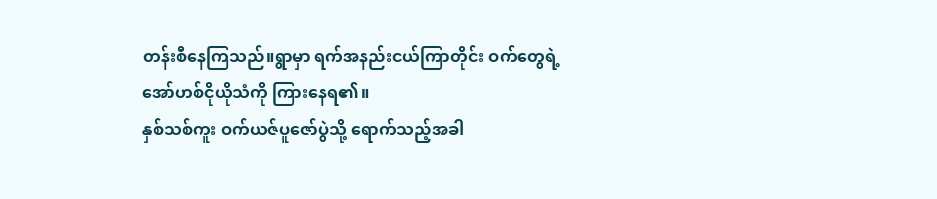တန်းစီနေကြသည်။ရွာမှာ ရက်အနည်းငယ်ကြာတိုင်း ဝက်တွေရဲ့အော်ဟစ်ငိုယိုသံကို ကြားနေရ၏။
နှစ်သစ်ကူး ဝက်ယဇ်ပူဇော်ပွဲသို့ ရောက်သည့်အခါ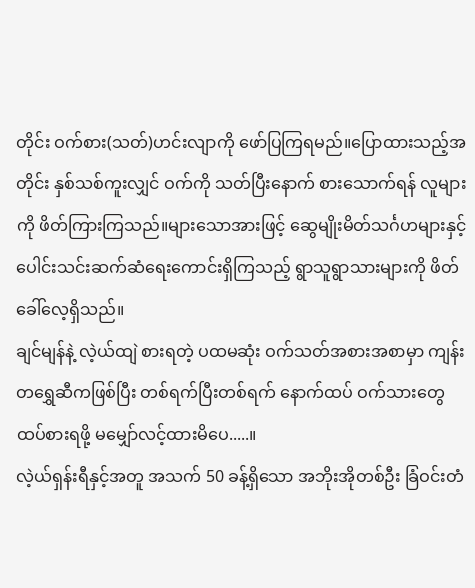တိုင်း ဝက်စား(သတ်)ဟင်းလျာကို ဖော်ပြကြရမည်။ပြောထားသည့်အတိုင်း နှစ်သစ်ကူးလျှင် ဝက်ကို သတ်ပြီးနောက် စားသောက်ရန် လူများကို ဖိတ်ကြားကြသည်။များသောအားဖြင့် ဆွေမျိုးမိတ်သင်္ဂဟများနှင့် ပေါင်းသင်းဆက်ဆံရေးကောင်းရှိကြသည့် ရွာသူရွာသားများကို ဖိတ်ခေါ်လေ့ရှိသည်။
ချင်မျန်နဲ့ လဲ့ယ်ထျဲ စားရတဲ့ ပထမဆုံး ဝက်သတ်အစားအစာမှာ ကျန်းတရွှေဆီကဖြစ်ပြီး တစ်ရက်ပြီးတစ်ရက် နောက်ထပ် ဝက်သားတွေထပ်စားရဖို့ မမျှော်လင့်ထားမိပေ.....။
လဲ့ယ်ရှန်းရီနှင့်အတူ အသက် 50 ခန့်ရှိသော အဘိုးအိုတစ်ဦး ခြံဝင်းတံ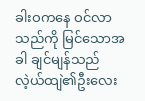ခါးဝကနေ ဝင်လာသည်ကို မြင်သောအခါ ချင်မျန်သည် လဲ့ယ်ထျဲ၏ဦးလေး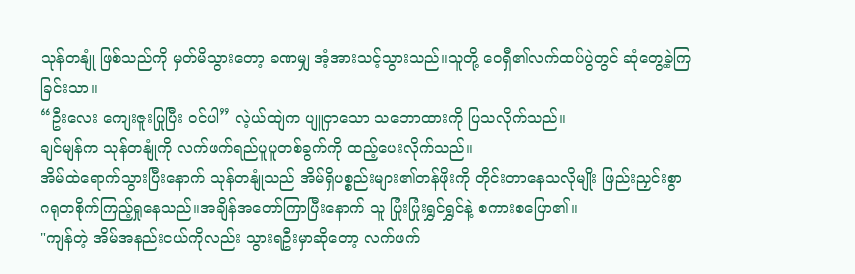သုန်တနျုံ ဖြစ်သည်ကို မှတ်မိသွားတော့ ခဏမျှ အံ့အားသင့်သွားသည်။သူတို့ ဝေရှီ၏လက်ထပ်ပွဲတွင် ဆုံတွေ့ခဲ့ကြခြင်းသာ။
“ဦးလေး ကျေးဇူးပြုပြီး ဝင်ပါ” လဲ့ယ်ထျဲက ပျူငှာသော သဘောထားကို ပြသလိုက်သည်။
ချင်မျန်က သုန်တနျုံကို လက်ဖက်ရည်ပူပူတစ်ခွက်ကို ထည့်ပေးလိုက်သည်။
အိမ်ထဲရောက်သွားပြီးနောက် သုန်တနျုံသည် အိမ်ရှိပစ္စည်းများ၏တန်ဖိုးကို တိုင်းတာနေသလိုမျိုး ဖြည်းညှင်းစွာ ဂရုတစိုက်ကြည့်ရှုနေသည်။အချိန်အတော်ကြာပြီးနောက် သူ ပြုံးပြုံးရွှင်ရွှင်နဲ့ စကားစပြော၏။
"ကျန်တဲ့ အိမ်အနည်းငယ်ကိုလည်း သွားရဦးမှာဆိုတော့ လက်ဖက်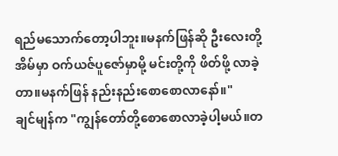ရည်မသောက်တော့ပါဘူး။မနက်ဖြန်ဆို ဦးလေးတို့အိမ်မှာ ဝက်ယဇ်ပူဇော်မှာမို့ မင်းတို့ကို ဖိတ်ဖို့ လာခဲ့တာ။မနက်ဖြန် နည်းနည်းစောစောလာနော်။"
ချင်မျန်က "ကျွန်တော်တို့စောစောလာခဲ့ပါ့မယ်။တ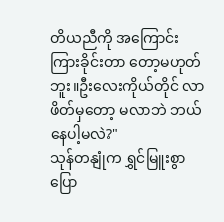တိယညီကို အကြောင်းကြားခိုင်းတာ တော့မဟုတ်ဘူး။ဦးလေးကိုယ်တိုင် လာဖိတ်မှတော့ မလာဘဲ ဘယ်နေပါ့မလဲ?"
သုန်တနျုံက ရွှင်မြူးစွာပြော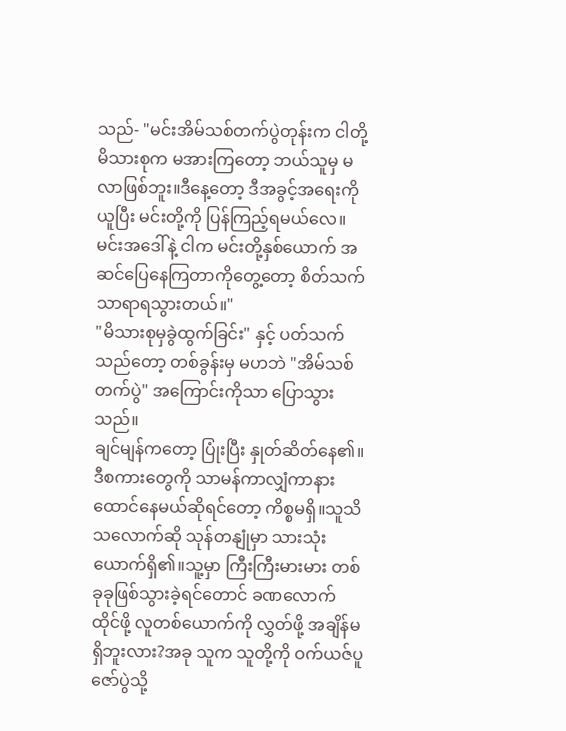သည်- "မင်းအိမ်သစ်တက်ပွဲတုန်းက ငါတို့မိသားစုက မအားကြတော့ ဘယ်သူမှ မလာဖြစ်ဘူး။ဒီနေ့တော့ ဒီအခွင့်အရေးကို ယူပြီး မင်းတို့ကို ပြန်ကြည့်ရမယ်လေ။မင်းအဒေါ်နဲ့ ငါက မင်းတို့နှစ်ယောက် အဆင်ပြေနေကြတာကိုတွေ့တော့ စိတ်သက်သာရာရသွားတယ်။"
"မိသားစုမှခွဲထွက်ခြင်း" နှင့် ပတ်သက်သည်တော့ တစ်ခွန်းမှ မဟဘဲ "အိမ်သစ်တက်ပွဲ" အကြောင်းကိုသာ ပြောသွားသည်။
ချင်မျန်ကတော့ ပြုံးပြီး နှုတ်ဆိတ်နေ၏။ဒီစကားတွေကို သာမန်ကာလျှံကာနားထောင်နေမယ်ဆိုရင်တော့ ကိစ္စမရှိ။သူသိသလောက်ဆို သုန်တနျုံမှာ သားသုံးယောက်ရှိ၏။သူ့မှာ ကြီးကြီးမားမား တစ်ခုခုဖြစ်သွားခဲ့ရင်တောင် ခဏလောက်ထိုင်ဖို့ လူတစ်ယောက်ကို လွှတ်ဖို့ အချိန်မရှိဘူးလား?အခု သူက သူတို့ကို ဝက်ယဇ်ပူဇော်ပွဲသို့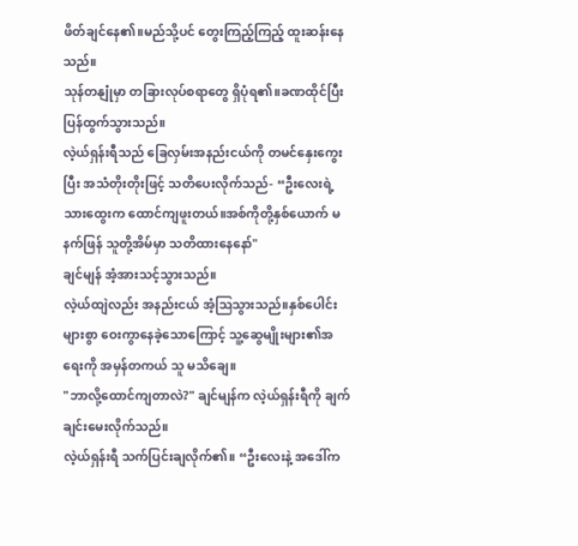ဖိတ်ချင်နေ၏။မည်သို့ပင် တွေးကြည့်ကြည့် ထူးဆန်းနေသည်။
သုန်တနျုံမှာ တခြားလုပ်စရာတွေ ရှိပုံရ၏။ခဏထိုင်ပြီး ပြန်ထွက်သွားသည်။
လဲ့ယ်ရှန်းရီသည် ခြေလှမ်းအနည်းငယ်ကို တမင်နှေးကွေးပြီး အသံတိုးတိုးဖြင့် သတိပေးလိုက်သည်- “ဦးလေးရဲ့သားထွေးက ထောင်ကျဖူးတယ်။အစ်ကိုတို့နှစ်ယောက် မနက်ဖြန် သူတို့အိမ်မှာ သတိထားနေနော်"
ချင်မျန် အံ့အားသင့်သွားသည်။
လဲ့ယ်ထျဲလည်း အနည်းငယ် အံ့သြသွားသည်။နှစ်ပေါင်းများစွာ ဝေးကွာနေခဲ့သောကြောင့် သူ့ဆွေမျိုးများ၏အရေးကို အမှန်တကယ် သူ မသိချေ။
"ဘာလို့ထောင်ကျတာလဲ?" ချင်မျန်က လဲ့ယ်ရှန်းရီကို ချက်ချင်းမေးလိုက်သည်။
လဲ့ယ်ရှန်းရီ သက်ပြင်းချလိုက်၏။ “ဦးလေးနဲ့ အဒေါ်က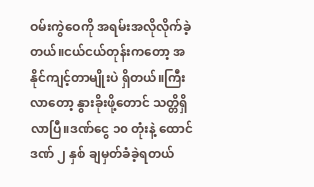ဝမ်းကွဲဝေကို အရမ်းအလိုလိုက်ခဲ့တယ်။ငယ်ငယ်တုန်းကတော့ အနိုင်ကျင့်တာမျိုးပဲ ရှိတယ်။ကြီးလာတော့ နွားခိုးဖို့တောင် သတ္တိရှိလာပြီ။ဒဏ်ငွေ ၁၀ တုံးနဲ့ ထောင်ဒဏ် ၂ နှစ် ချမှတ်ခံခဲ့ရတယ်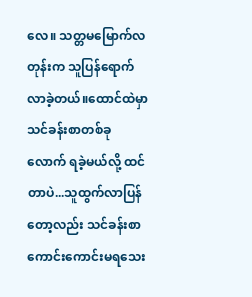လေ။ သတ္တမမြောက်လတုန်းက သူပြန်ရောက်လာခဲ့တယ်။ထောင်ထဲမှာ သင်ခန်းစာတစ်ခုလောက် ရခဲ့မယ်လို့ ထင်တာပဲ...သူထွက်လာပြန်တော့လည်း သင်ခန်းစာကောင်းကောင်းမရသေး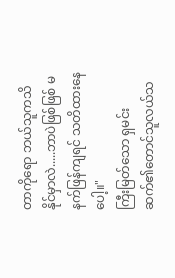တာကိုရော ဘယ်သူကသိနိုင်မှာလဲ.....ဘာပဲဖြစ်ဖြစ် မနက်ဖြန်ကျရင် သတိထားနေပေါ့။"
ကြီးမြတ်သော ရှမင်းဆက်၏တောင်သူလယ်သ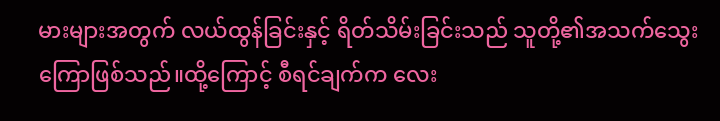မားများအတွက် လယ်ထွန်ခြင်းနှင့် ရိတ်သိမ်းခြင်းသည် သူတို့၏အသက်သွေးကြောဖြစ်သည်။ထို့ကြောင့် စီရင်ချက်က လေး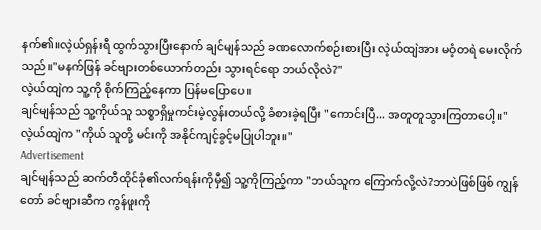နက်၏။လဲ့ယ်ရှန်းရီ ထွက်သွားပြီးနောက် ချင်မျန်သည် ခဏလောက်စဉ်းစားပြီး လဲ့ယ်ထျဲအား မဝံ့တရဲ မေးလိုက်သည်။"မနက်ဖြန် ခင်ဗျားတစ်ယောက်တည်း သွားရင်ရော ဘယ်လိုလဲ?"
လဲ့ယ်ထျဲက သူ့ကို စိုက်ကြည့်နေကာ ပြန်မပြောပေ။
ချင်မျန်သည် သူ့ကိုယ်သူ သစ္စာရှိမှုကင်းမဲ့လွန်းတယ်လို့ ခံစားခဲ့ရပြီး "ကောင်းပြီ... အတူတူသွားကြတာပေါ့။"
လဲ့ယ်ထျဲက "ကိုယ် သူတို့ မင်းကို အနိုင်ကျင့်ခွင့်မပြုပါဘူး။"
Advertisement
ချင်မျန်သည် ဆက်တီထိုင်ခုံ၏လက်ရန်းကိုမှီ၍ သူ့ကိုကြည့်ကာ "ဘယ်သူက ကြောက်လို့လဲ?ဘာပဲဖြစ်ဖြစ် ကျွန်တော် ခင်ဗျားဆီက ကွန်ဖူးကို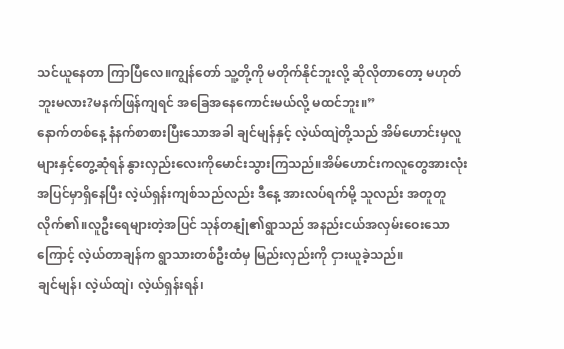သင်ယူနေတာ ကြာပြီလေ။ကျွန်တော် သူ့တို့ကို မတိုက်နိုင်ဘူးလို့ ဆိုလိုတာတော့ မဟုတ်ဘူးမလား?မနက်ဖြန်ကျရင် အခြေအနေကောင်းမယ်လို့ မထင်ဘူး။”
နောက်တစ်နေ့ နံနက်စာစားပြီးသောအခါ ချင်မျန်နှင့် လဲ့ယ်ထျဲတို့သည် အိမ်ဟောင်းမှလူများနှင့်တွေ့ဆုံရန် နွားလှည်းလေးကိုမောင်းသွားကြသည်။အိမ်ဟောင်းကလူတွေအားလုံး အပြင်မှာရှိနေပြီး လဲ့ယ်ရှန်းကျစ်သည်လည်း ဒီနေ့ အားလပ်ရက်မို့ သူလည်း အတူတူလိုက်၏။လူဦးရေများတဲ့အပြင် သုန်တနျုံ၏ရွာသည် အနည်းငယ်အလှမ်းဝေးသောကြောင့် လဲ့ယ်တာချန်က ရွာသားတစ်ဦးထံမှ မြည်းလှည်းကို ငှားယူခဲ့သည်။
ချင်မျန်၊ လဲ့ယ်ထျဲ၊ လဲ့ယ်ရှန်းရန်၊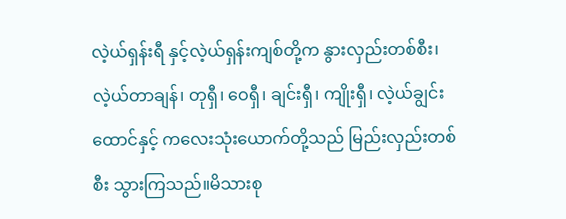လဲ့ယ်ရှန်းရီ နှင့်လဲ့ယ်ရှန်းကျစ်တို့က နွားလှည်းတစ်စီး၊ လဲ့ယ်တာချန်၊ တုရှီ၊ ဝေရှီ၊ ချင်းရှီ၊ ကျိုးရှီ၊ လဲ့ယ်ချွင်းထောင်နှင့် ကလေးသုံးယောက်တို့သည် မြည်းလှည်းတစ်စီး သွားကြသည်။မိသားစု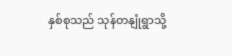နှစ်စုသည် သုန်တနျုံရွာသို့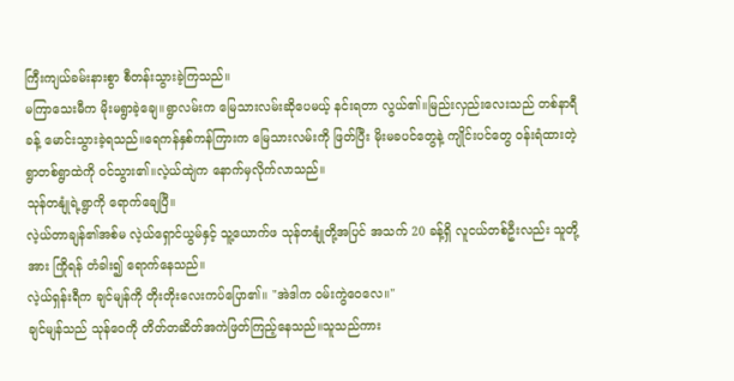ကြီးကျယ်ခမ်းနားစွာ စီတန်းသွားခဲ့ကြသည်။
မကြာသေးမီက မိုးမရွာခဲ့ချေ။ရွာလမ်းက မြေသားလမ်းဆိုပေမယ့် နင်းရတာ လွယ်၏။မြည်းလှည်းလေးသည် တစ်နာရီခန့် မောင်းသွားခဲ့ရသည်။ရေကန်နှစ်ကန်ကြားက မြေသားလမ်းကို ဖြတ်ပြီး မိုးမခပင်တွေနဲ့ ကျိုင်းပင်တွေ ဝန်းရံထားတဲ့ ရွာတစ်ရွာထဲကို ဝင်သွား၏။လဲ့ယ်ထျဲက နောက်မှလိုက်လာသည်။
သုန်တနျုံရဲ့ရွာကို ရောက်ချေပြီ။
လဲ့ယ်တာချန်၏အစ်မ လဲ့ယ်ရှောင်ယွမ်နှင့် သူ့ယောက်ဖ သုန်တနျုံတို့အပြင် အသက် 20 ခန့်ရှိ လူငယ်တစ်ဦးလည်း သူတို့အား ကြိုရန် တံခါး၍ ရောက်နေသည်။
လဲ့ယ်ရှန်းရီက ချင်မျန်ကို တိုးတိုးလေးကပ်ပြော၏။ "အဲဒါက ဝမ်းကွဲဝေလေ။"
ချင်မျန်သည် သုန်ဝေကို တိတ်တဆိတ်အကဲဖြတ်ကြည့်နေသည်။သူသည်ကား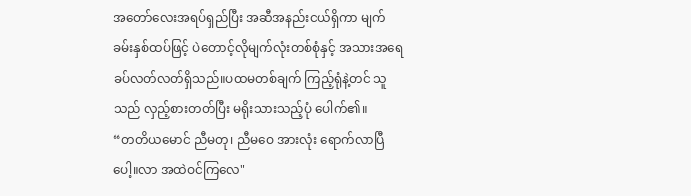အတော်လေးအရပ်ရှည်ပြီး အဆီအနည်းငယ်ရှိကာ မျက်ခမ်းနှစ်ထပ်ဖြင့် ပဲတောင့်လိုမျက်လုံးတစ်စုံနှင့် အသားအရေခပ်လတ်လတ်ရှိသည်။ပထမတစ်ချက် ကြည့်ရုံနဲ့တင် သူသည် လှည့်စားတတ်ပြီး မရိုးသားသည့်ပုံ ပေါက်၏။
“တတိယမောင် ညီမတု၊ ညီမဝေ အားလုံး ရောက်လာပြီပေါ့။လာ အထဲဝင်ကြလေ"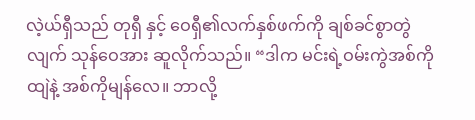လဲ့ယ်ရှီသည် တုရှီ နှင့် ဝေရှီ၏လက်နှစ်ဖက်ကို ချစ်ခင်စွာတွဲလျက် သုန်ဝေအား ဆူလိုက်သည်။ “ဒါက မင်းရဲ့ဝမ်းကွဲအစ်ကိုထျဲနဲ့ အစ်ကိုမျန်လေ။ ဘာလို့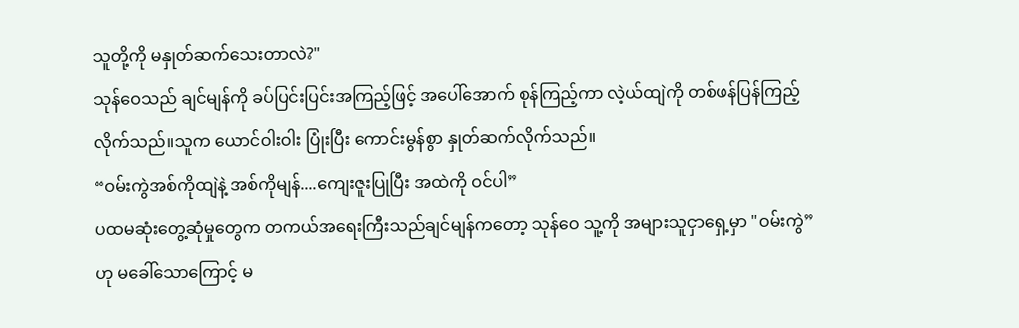သူတို့ကို မနှုတ်ဆက်သေးတာလဲ?"
သုန်ဝေသည် ချင်မျန်ကို ခပ်ပြင်းပြင်းအကြည့်ဖြင့် အပေါ်အောက် စုန်ကြည့်ကာ လဲ့ယ်ထျဲကို တစ်ဖန်ပြန်ကြည့်လိုက်သည်။သူက ယောင်ဝါးဝါး ပြုံးပြီး ကောင်းမွန်စွာ နှုတ်ဆက်လိုက်သည်။
“ဝမ်းကွဲအစ်ကိုထျဲနဲ့ အစ်ကိုမျန်....ကျေးဇူးပြုပြီး အထဲကို ဝင်ပါ”
ပထမဆုံးတွေ့ဆုံမှုတွေက တကယ်အရေးကြီးသည်ချင်မျန်ကတော့ သုန်ဝေ သူ့ကို အများသူငှာရှေ့မှာ "ဝမ်းကွဲ” ဟု မခေါ်သောကြောင့် မ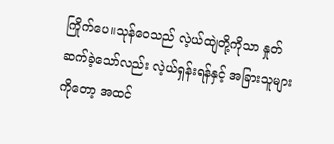ကြိုက်ပေ။သုန်ဝေသည် လဲ့ယ်ထျဲတို့ကိုသာ နှုတ်ဆက်ခဲ့သော်လည်း လဲ့ယ်ရှန်းရန်နှင့် အခြားသူများကိုတော့ အထင်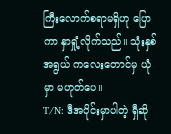ကြီးလောက်စရာမရှိဟု ပြောကာ နှာရှုံ့လိုက်သည်။ သုံးနှစ်အရွယ် ကလေးတောင်မှ ယုံမှာ မဟုတ်ပေ။
T/N: ဒီအပိုင်းမှာပါတဲ့ ရှီဆို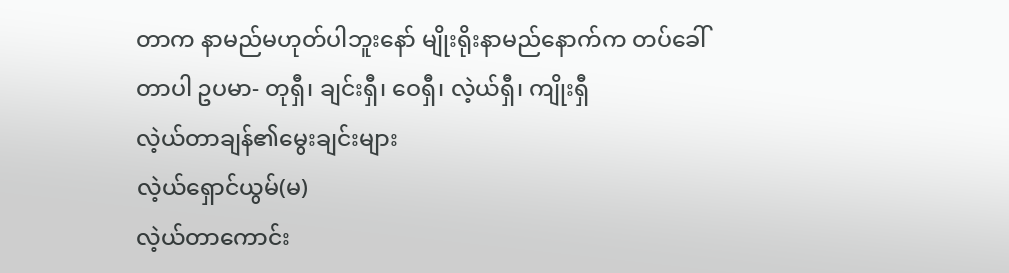တာက နာမည်မဟုတ်ပါဘူးနော် မျိုးရိုးနာမည်နောက်က တပ်ခေါ်တာပါ ဥပမာ- တုရှီ၊ ချင်းရှီ၊ ဝေရှီ၊ လဲ့ယ်ရှီ၊ ကျိုးရှီ
လဲ့ယ်တာချန်၏မွေးချင်းများ
လဲ့ယ်ရှောင်ယွမ်(မ)
လဲ့ယ်တာကောင်း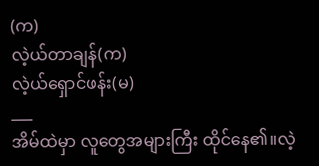(က)
လဲ့ယ်တာချန်(က)
လဲ့ယ်ရှောင်ဖန်း(မ)
___
အိမ်ထဲမှာ လူတွေအများကြီး ထိုင်နေ၏။လဲ့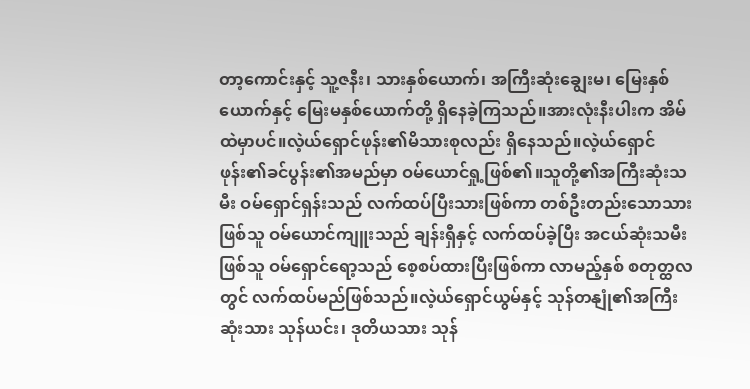တာ့ကောင်းနှင့် သူ့ဇနီး၊ သားနှစ်ယောက်၊ အကြီးဆုံးချွေးမ၊ မြေးနှစ်ယောက်နှင့် မြေးမနှစ်ယောက်တို့ ရှိနေခဲ့ကြသည်။အားလုံးနီးပါးက အိမ်ထဲမှာပင်။လဲ့ယ်ရှောင်ဖုန်း၏မိသားစုလည်း ရှိနေသည်။လဲ့ယ်ရှောင်ဖုန်း၏ခင်ပွန်း၏အမည်မှာ ဝမ်ယောင်ရှု့ဖြစ်၏။သူတို့၏အကြီးဆုံးသမီး ဝမ်ရှောင်ရှန်းသည် လက်ထပ်ပြီးသားဖြစ်ကာ တစ်ဦးတည်းသောသားဖြစ်သူ ဝမ်ယောင်ကျူးသည် ချန်းရှီနှင့် လက်ထပ်ခဲ့ပြီး အငယ်ဆုံးသမီးဖြစ်သူ ဝမ်ရှောင်ရော့သည် စေ့စပ်ထားပြီးဖြစ်ကာ လာမည့်နှစ် စတုတ္ထလတွင် လက်ထပ်မည်ဖြစ်သည်။လဲ့ယ်ရှောင်ယွမ်နှင့် သုန်တနျုံ၏အကြီးဆုံးသား သုန်ယင်း၊ ဒုတိယသား သုန်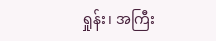ရှုန်း၊ အကြီး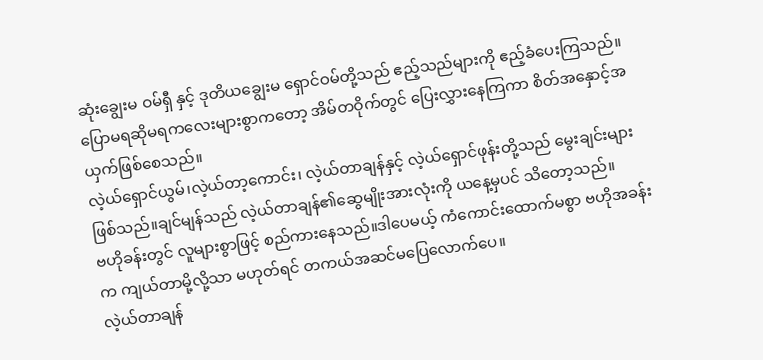ဆုံးချွေးမ ဝမ်ရှီ နှင့် ဒုတိယချွေးမ ရှောင်ဝမ်တို့သည် ဧည့်သည်များကို ဧည့်ခံပေးကြသည်။
ပြောမရဆိုမရကလေးများစွာကတော့ အိမ်တဝိုက်တွင် ပြေးလွှားနေကြကာ စိတ်အနှောင့်အယှက်ဖြစ်စေသည်။
လဲ့ယ်ရှောင်ယွမ်၊လဲ့ယ်တာ့ကောင်း၊ လဲ့ယ်တာချန်နှင့် လဲ့ယ်ရှောင်ဖုန်းတို့သည် မွေးချင်းများဖြစ်သည်။ချင်မျန်သည် လဲ့ယ်တာချန်၏ဆွေမျိုးအားလုံးကို ယနေ့မှပင် သိတော့သည်။
ဗဟိုခန်းတွင် လူများစွာဖြင့် စည်ကားနေသည်။ဒါပေမယ့် ကံကောင်းထောက်မစွာ ဗဟိုအခန်းက ကျယ်တာမို့လို့သာ မဟုတ်ရင် တကယ်အဆင်မပြေလောက်ပေ။
လဲ့ယ်တာချန်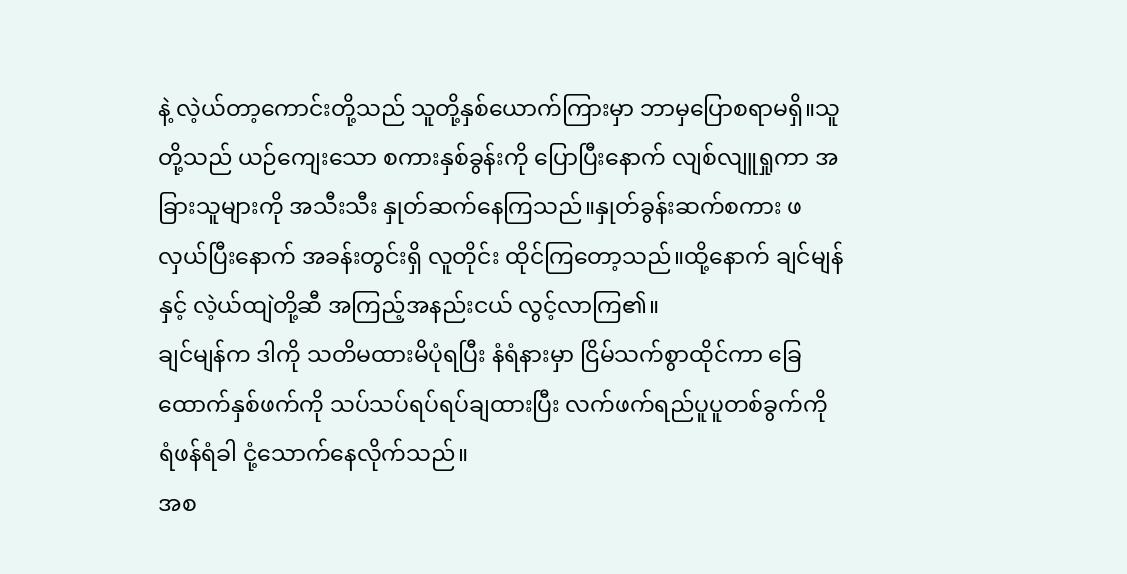နဲ့ လဲ့ယ်တာ့ကောင်းတို့သည် သူတို့နှစ်ယောက်ကြားမှာ ဘာမှပြောစရာမရှိ။သူတို့သည် ယဉ်ကျေးသော စကားနှစ်ခွန်းကို ပြောပြီးနောက် လျစ်လျူရှုကာ အခြားသူများကို အသီးသီး နှုတ်ဆက်နေကြသည်။နှုတ်ခွန်းဆက်စကား ဖလှယ်ပြီးနောက် အခန်းတွင်းရှိ လူတိုင်း ထိုင်ကြတော့သည်။ထို့နောက် ချင်မျန်နှင့် လဲ့ယ်ထျဲတို့ဆီ အကြည့်အနည်းငယ် လွင့်လာကြ၏။
ချင်မျန်က ဒါကို သတိမထားမိပုံရပြီး နံရံနားမှာ ငြိမ်သက်စွာထိုင်ကာ ခြေထောက်နှစ်ဖက်ကို သပ်သပ်ရပ်ရပ်ချထားပြီး လက်ဖက်ရည်ပူပူတစ်ခွက်ကို ရံဖန်ရံခါ ငုံ့သောက်နေလိုက်သည်။
အစ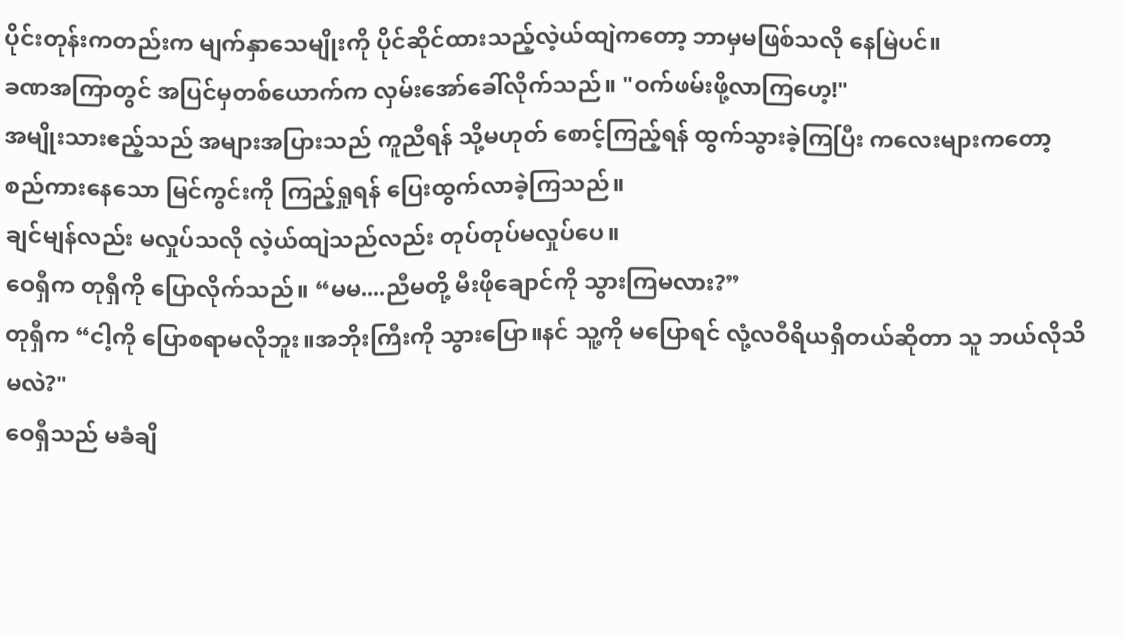ပိုင်းတုန်းကတည်းက မျက်နှာသေမျိုးကို ပိုင်ဆိုင်ထားသည့်လဲ့ယ်ထျဲကတော့ ဘာမှမဖြစ်သလို နေမြဲပင်။
ခဏအကြာတွင် အပြင်မှတစ်ယောက်က လှမ်းအော်ခေါ်လိုက်သည်။ "ဝက်ဖမ်းဖို့လာကြဟေ့!"
အမျိုးသားဧည့်သည် အများအပြားသည် ကူညီရန် သို့မဟုတ် စောင့်ကြည့်ရန် ထွက်သွားခဲ့ကြပြီး ကလေးများကတော့ စည်ကားနေသော မြင်ကွင်းကို ကြည့်ရှုရန် ပြေးထွက်လာခဲ့ကြသည်။
ချင်မျန်လည်း မလှုပ်သလို လဲ့ယ်ထျဲသည်လည်း တုပ်တုပ်မလှုပ်ပေ။
ဝေရှီက တုရှီကို ပြောလိုက်သည်။ “မမ....ညီမတို့ မီးဖိုချောင်ကို သွားကြမလား?”
တုရှီက “ငါ့ကို ပြောစရာမလိုဘူး။အဘိုးကြီးကို သွားပြော။နင် သူ့ကို မပြောရင် လုံ့လဝီရိယရှိတယ်ဆိုတာ သူ ဘယ်လိုသိမလဲ?"
ဝေရှီသည် မခံချိ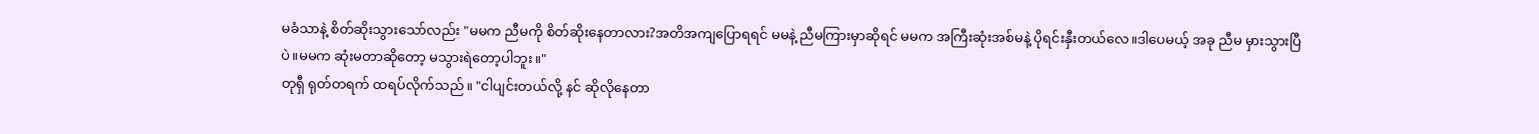မခံသာနဲ့ စိတ်ဆိုးသွားသော်လည်း "မမက ညီမကို စိတ်ဆိုးနေတာလား?အတိအကျပြောရရင် မမနဲ့ ညီမကြားမှာဆိုရင် မမက အကြီးဆုံးအစ်မနဲ့ ပိုရင်းနှီးတယ်လေ။ဒါပေမယ့် အခု ညီမ မှားသွားပြီပဲ။မမက ဆုံးမတာဆိုတော့ မသွားရဲတော့ပါဘူး။"
တုရှီ ရုတ်တရက် ထရပ်လိုက်သည်။ "ငါပျင်းတယ်လို့ နင် ဆိုလိုနေတာ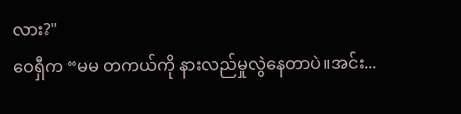လား?"
ဝေရှီက “မမ တကယ်ကို နားလည်မှုလွဲနေတာပဲ။အင်း...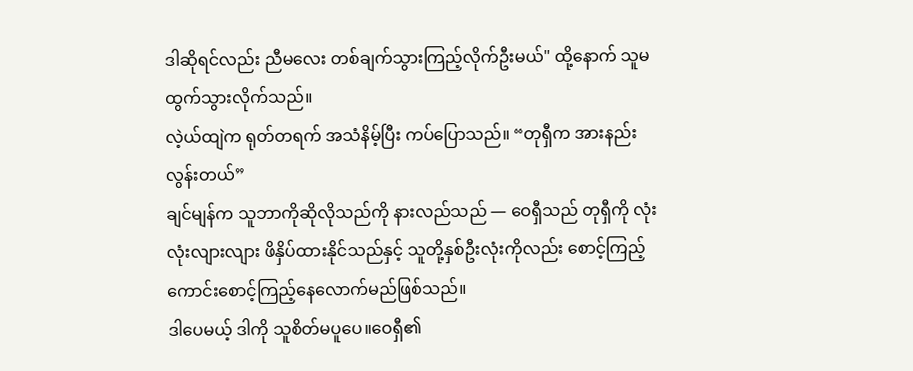ဒါဆိုရင်လည်း ညီမလေး တစ်ချက်သွားကြည့်လိုက်ဦးမယ်" ထို့နောက် သူမထွက်သွားလိုက်သည်။
လဲ့ယ်ထျဲက ရုတ်တရက် အသံနိမ့်ပြီး ကပ်ပြောသည်။ “တုရှီက အားနည်းလွန်းတယ်”
ချင်မျန်က သူဘာကိုဆိုလိုသည်ကို နားလည်သည် — ဝေရှီသည် တုရှီကို လုံးလုံးလျားလျား ဖိနှိပ်ထားနိုင်သည်နှင့် သူတို့နှစ်ဦးလုံးကိုလည်း စောင့်ကြည့်ကောင်းစောင့်ကြည့်နေလောက်မည်ဖြစ်သည်။
ဒါပေမယ့် ဒါကို သူစိတ်မပူပေ။ဝေရှီ၏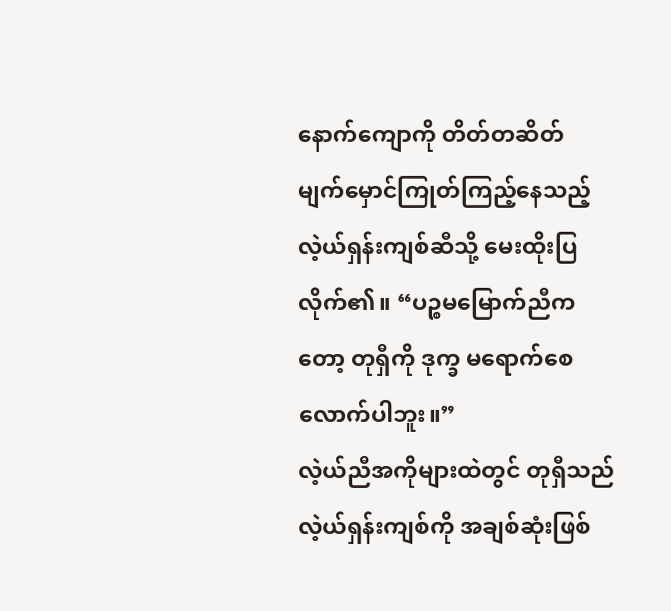နောက်ကျောကို တိတ်တဆိတ် မျက်မှောင်ကြုတ်ကြည့်နေသည့် လဲ့ယ်ရှန်းကျစ်ဆီသို့ မေးထိုးပြလိုက်၏။ “ပဉ္စမမြောက်ညီကတော့ တုရှီကို ဒုက္ခ မရောက်စေလောက်ပါဘူး။”
လဲ့ယ်ညီအကိုများထဲတွင် တုရှီသည် လဲ့ယ်ရှန်းကျစ်ကို အချစ်ဆုံးဖြစ်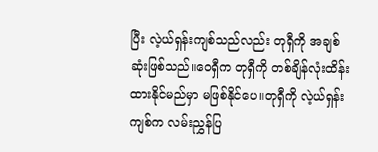ပြီး လဲ့ယ်ရှန်းကျစ်သည်လည်း တုရှီကို အချစ်ဆုံးဖြစ်သည်။ဝေရှီက တုရှီကို တစ်ချိန်လုံးထိန်းထားနိုင်မည်မှာ မဖြစ်နိုင်ပေ။တုရှီကို လဲ့ယ်ရှန်းကျစ်က လမ်းညွှန်ပြ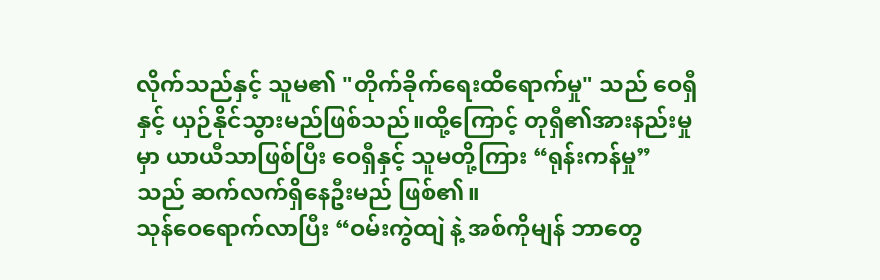လိုက်သည်နှင့် သူမ၏ "တိုက်ခိုက်ရေးထိရောက်မှု" သည် ဝေရှီနှင့် ယှဉ်နိုင်သွားမည်ဖြစ်သည်။ထို့ကြောင့် တုရှီ၏အားနည်းမှုမှာ ယာယီသာဖြစ်ပြီး ဝေရှီနှင့် သူမတို့ကြား “ရုန်းကန်မှု” သည် ဆက်လက်ရှိနေဦးမည် ဖြစ်၏။
သုန်ဝေရောက်လာပြီး “ဝမ်းကွဲထျဲ နဲ့ အစ်ကိုမျန် ဘာတွေ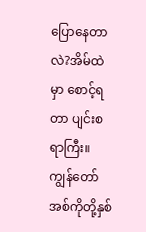ပြောနေတာလဲ?အိမ်ထဲမှာ စောင့်ရတာ ပျင်းစရာကြီး။ကျွန်တော် အစ်ကိုတို့နှစ်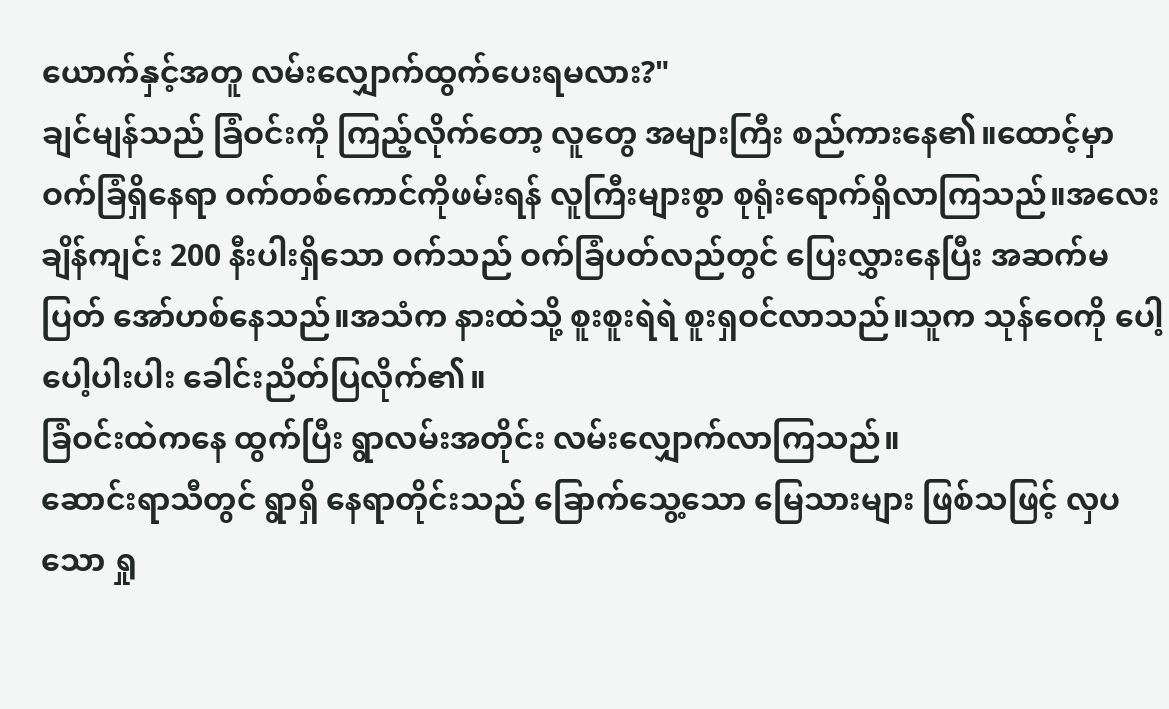ယောက်နှင့်အတူ လမ်းလျှောက်ထွက်ပေးရမလား?"
ချင်မျန်သည် ခြံဝင်းကို ကြည့်လိုက်တော့ လူတွေ အများကြီး စည်ကားနေ၏။ထောင့်မှာ ဝက်ခြံရှိနေရာ ဝက်တစ်ကောင်ကိုဖမ်းရန် လူကြီးများစွာ စုရုံးရောက်ရှိလာကြသည်။အလေးချိန်ကျင်း 200 နီးပါးရှိသော ဝက်သည် ဝက်ခြံပတ်လည်တွင် ပြေးလွှားနေပြီး အဆက်မပြတ် အော်ဟစ်နေသည်။အသံက နားထဲသို့ စူးစူးရဲရဲ စူးရှဝင်လာသည်။သူက သုန်ဝေကို ပေါ့ပေါ့ပါးပါး ခေါင်းညိတ်ပြလိုက်၏။
ခြံဝင်းထဲကနေ ထွက်ပြီး ရွာလမ်းအတိုင်း လမ်းလျှောက်လာကြသည်။
ဆောင်းရာသီတွင် ရွာရှိ နေရာတိုင်းသည် ခြောက်သွေ့သော မြေသားများ ဖြစ်သဖြင့် လှပသော ရှု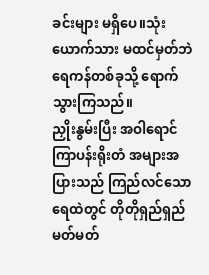ခင်းများ မရှိပေ။သုံးယောက်သား မထင်မှတ်ဘဲ ရေကန်တစ်ခုသို့ ရောက်သွားကြသည်။
ညှိုးနွမ်းပြီး အဝါရောင်ကြာပန်းရိုးတံ အများအပြားသည် ကြည်လင်သောရေထဲတွင် တိုတိုရှည်ရှည် မတ်မတ်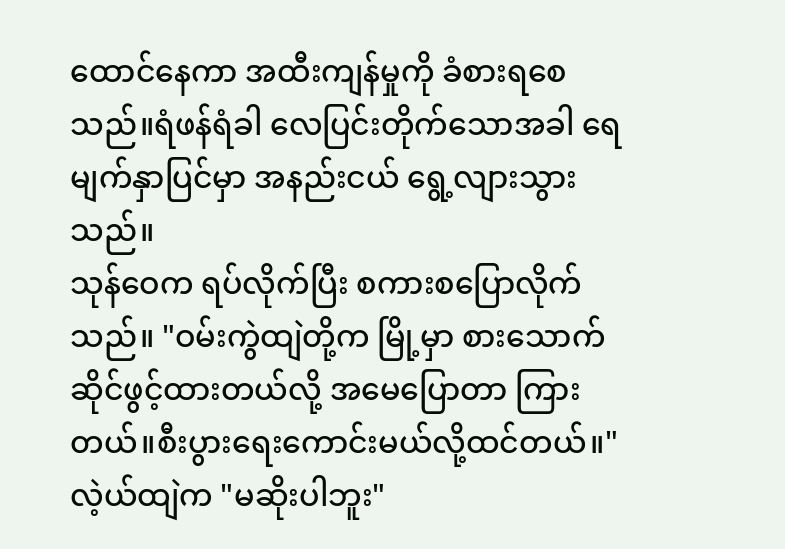ထောင်နေကာ အထီးကျန်မှုကို ခံစားရစေသည်။ရံဖန်ရံခါ လေပြင်းတိုက်သောအခါ ရေမျက်နှာပြင်မှာ အနည်းငယ် ရွေ့လျားသွားသည်။
သုန်ဝေက ရပ်လိုက်ပြီး စကားစပြောလိုက်သည်။ "ဝမ်းကွဲထျဲတို့က မြို့မှာ စားသောက်ဆိုင်ဖွင့်ထားတယ်လို့ အမေပြောတာ ကြားတယ်။စီးပွားရေးကောင်းမယ်လို့ထင်တယ်။"
လဲ့ယ်ထျဲက "မဆိုးပါဘူး"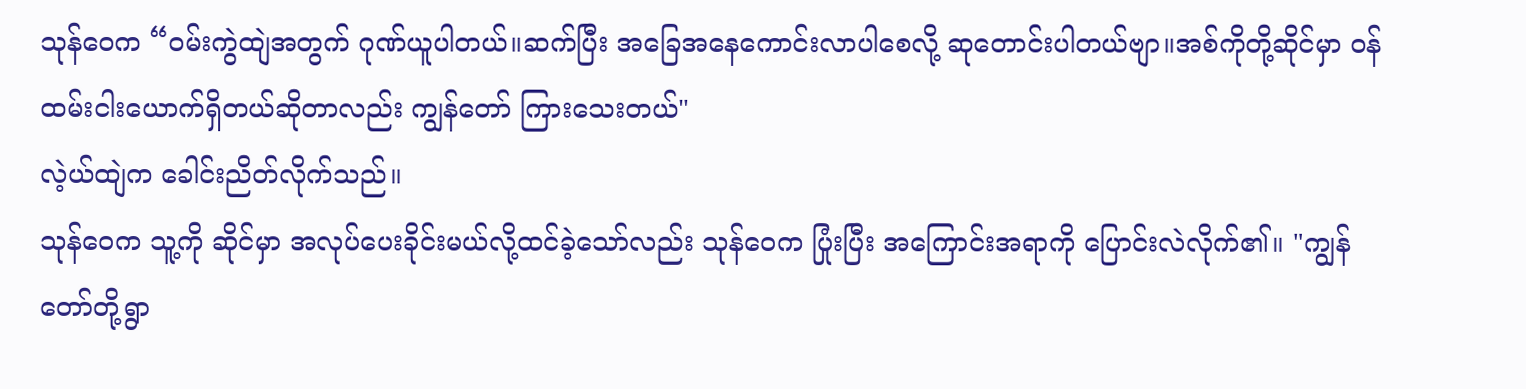သုန်ဝေက “ဝမ်းကွဲထျဲအတွက် ဂုဏ်ယူပါတယ်။ဆက်ပြီး အခြေအနေကောင်းလာပါစေလို့ ဆုတောင်းပါတယ်ဗျာ။အစ်ကိုတို့ဆိုင်မှာ ဝန်ထမ်းငါးယောက်ရှိတယ်ဆိုတာလည်း ကျွန်တော် ကြားသေးတယ်"
လဲ့ယ်ထျဲက ခေါင်းညိတ်လိုက်သည်။
သုန်ဝေက သူ့ကို ဆိုင်မှာ အလုပ်ပေးခိုင်းမယ်လို့ထင်ခဲ့သော်လည်း သုန်ဝေက ပြုံးပြီး အကြောင်းအရာကို ပြောင်းလဲလိုက်၏။ "ကျွန်တော်တို့ရွာ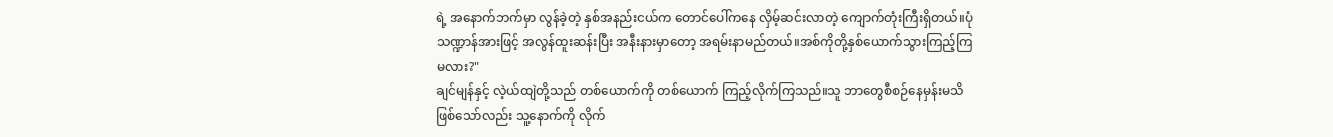ရဲ့ အနောက်ဘက်မှာ လွန်ခဲ့တဲ့ နှစ်အနည်းငယ်က တောင်ပေါ်ကနေ လှိမ့်ဆင်းလာတဲ့ ကျောက်တုံးကြီးရှိတယ်။ပုံသဏ္ဍာန်အားဖြင့် အလွန်ထူးဆန်းပြီး အနီးနားမှာတော့ အရမ်းနာမည်တယ်။အစ်ကိုတို့နှစ်ယောက်သွားကြည့်ကြမလား?"
ချင်မျန်နှင့် လဲ့ယ်ထျဲတို့သည် တစ်ယောက်ကို တစ်ယောက် ကြည့်လိုက်ကြသည်။သူ ဘာတွေစီစဉ်နေမှန်းမသိဖြစ်သော်လည်း သူ့နောက်ကို လိုက်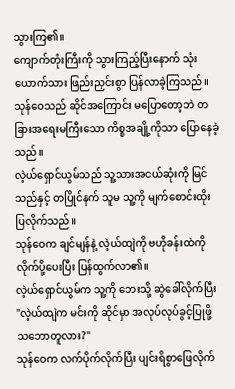သွားကြ၏။
ကျောက်တုံးကြီးကို သွားကြည့်ပြီးနောက် သုံးယောက်သား ဖြည်းညှင်းစွာ ပြန်လာခဲ့ကြသည်။သုန်ဝေသည် ဆိုင်အကြောင်း မပြောတော့ဘဲ တခြားအရေးမကြီးသော ကိစ္စအချို့ကိုသာ ပြောနေခဲ့သည်။
လဲ့ယ်ရှောင်ယွမ်သည် သူ့သားအငယ်ဆုံးကို မြင်သည်နှင့် တပြိုင်နက် သူမ သူ့ကို မျက်စောင်းထိုးပြလိုက်သည်။
သုန်ဝေက ချင်မျန်နဲ့ လဲ့ယ်ထျဲကို ဗဟိုခန်းထဲကိုလိုက်ပို့ပေးပြီး ပြန်ထွက်လာ၏။
လဲ့ယ်ရှောင်ယွမ်က သူ့ကို ဘေးသို့ ဆွဲခေါ်လိုက်ပြီး "လဲ့ယ်ထျဲက မင်းကို ဆိုင်မှာ အလုပ်လုပ်ခွင့်ပြုဖို့ သဘောတူလား?"
သုန်ဝေက လက်ပိုက်လိုက်ပြီး ပျင်းရိစွာဖြေလိုက်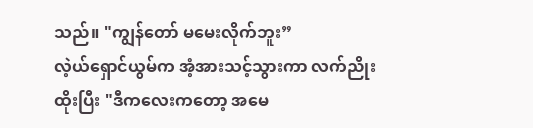သည်။ "ကျွန်တော် မမေးလိုက်ဘူး”
လဲ့ယ်ရှောင်ယွမ်က အံ့အားသင့်သွားကာ လက်ညိုးထိုးပြီး "ဒီကလေးကတော့ အမေ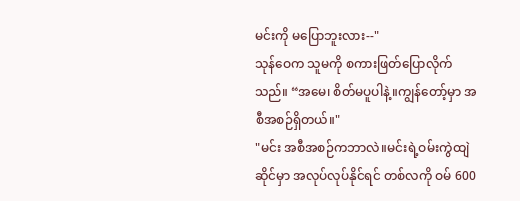မင်းကို မပြောဘူးလား--"
သုန်ဝေက သူမကို စကားဖြတ်ပြောလိုက်သည်။ “အမေ၊ စိတ်မပူပါနဲ့။ကျွန်တော့်မှာ အစီအစဉ်ရှိတယ်။"
"မင်း အစီအစဉ်ကဘာလဲ။မင်းရဲ့ဝမ်းကွဲထျဲဆိုင်မှာ အလုပ်လုပ်နိုင်ရင် တစ်လကို ဝမ် 600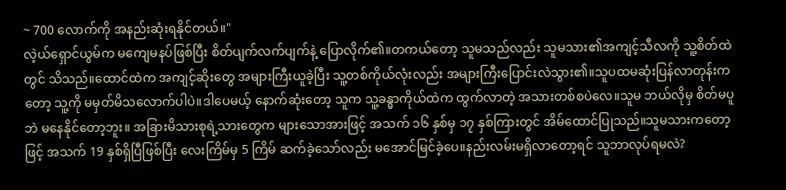~ 700 လောက်ကို အနည်းဆုံးရနိုင်တယ်။"
လဲ့ယ်ရှောင်ယွမ်က မကျေမနပ်ဖြစ်ပြီး စိတ်ပျက်လက်ပျက်နဲ့ ပြောလိုက်၏။တကယ်တော့ သူမသည်လည်း သူမသား၏အကျင့်သီလကို သူ့စိတ်ထဲတွင် သိသည်။ထောင်ထဲက အကျင့်ဆိုးတွေ အများကြီးယူခဲ့ပြီး သူ့တစ်ကိုယ်လုံးလည်း အများကြီးပြောင်းလဲသွား၏။သူပထမဆုံးပြန်လာတုန်းကတော့ သူ့ကို မမှတ်မိသလောက်ပါပဲ။ဒါပေမယ့် နောက်ဆုံးတော့ သူက သူ့ခန္ဓာကိုယ်ထဲက ထွက်လာတဲ့ အသားတစ်စပဲလေ။သူမ ဘယ်လိုမှ စိတ်မပူဘဲ မနေနိုင်တော့ဘူး။ အခြားမိသားစုရဲ့သားတွေက များသောအားဖြင့် အသက် ၁၆ နှစ်မှ ၁၇ နှစ်ကြားတွင် အိမ်ထောင်ပြုသည်။သူမသားကတော့ဖြင့် အသက် 19 နှစ်ရှိပြီဖြစ်ပြီး လေးကြိမ်မှ 5 ကြိမ် ဆက်ခဲ့သော်လည်း မအောင်မြင်ခဲ့ပေ။နည်းလမ်းမရှိလာတော့ရင် သူဘာလုပ်ရမလဲ?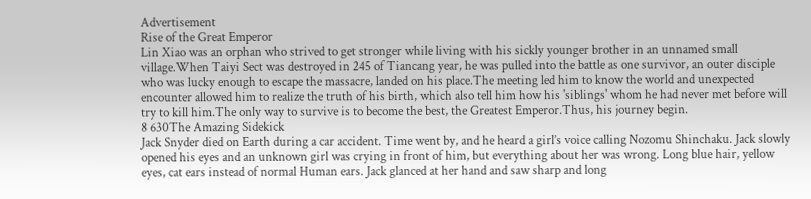Advertisement
Rise of the Great Emperor
Lin Xiao was an orphan who strived to get stronger while living with his sickly younger brother in an unnamed small village.When Taiyi Sect was destroyed in 245 of Tiancang year, he was pulled into the battle as one survivor, an outer disciple who was lucky enough to escape the massacre, landed on his place.The meeting led him to know the world and unexpected encounter allowed him to realize the truth of his birth, which also tell him how his 'siblings' whom he had never met before will try to kill him.The only way to survive is to become the best, the Greatest Emperor.Thus, his journey begin.
8 630The Amazing Sidekick
Jack Snyder died on Earth during a car accident. Time went by, and he heard a girl’s voice calling Nozomu Shinchaku. Jack slowly opened his eyes and an unknown girl was crying in front of him, but everything about her was wrong. Long blue hair, yellow eyes, cat ears instead of normal Human ears. Jack glanced at her hand and saw sharp and long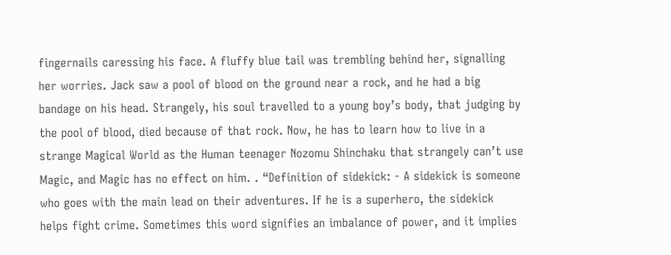fingernails caressing his face. A fluffy blue tail was trembling behind her, signalling her worries. Jack saw a pool of blood on the ground near a rock, and he had a big bandage on his head. Strangely, his soul travelled to a young boy’s body, that judging by the pool of blood, died because of that rock. Now, he has to learn how to live in a strange Magical World as the Human teenager Nozomu Shinchaku that strangely can’t use Magic, and Magic has no effect on him. . “Definition of sidekick: - A sidekick is someone who goes with the main lead on their adventures. If he is a superhero, the sidekick helps fight crime. Sometimes this word signifies an imbalance of power, and it implies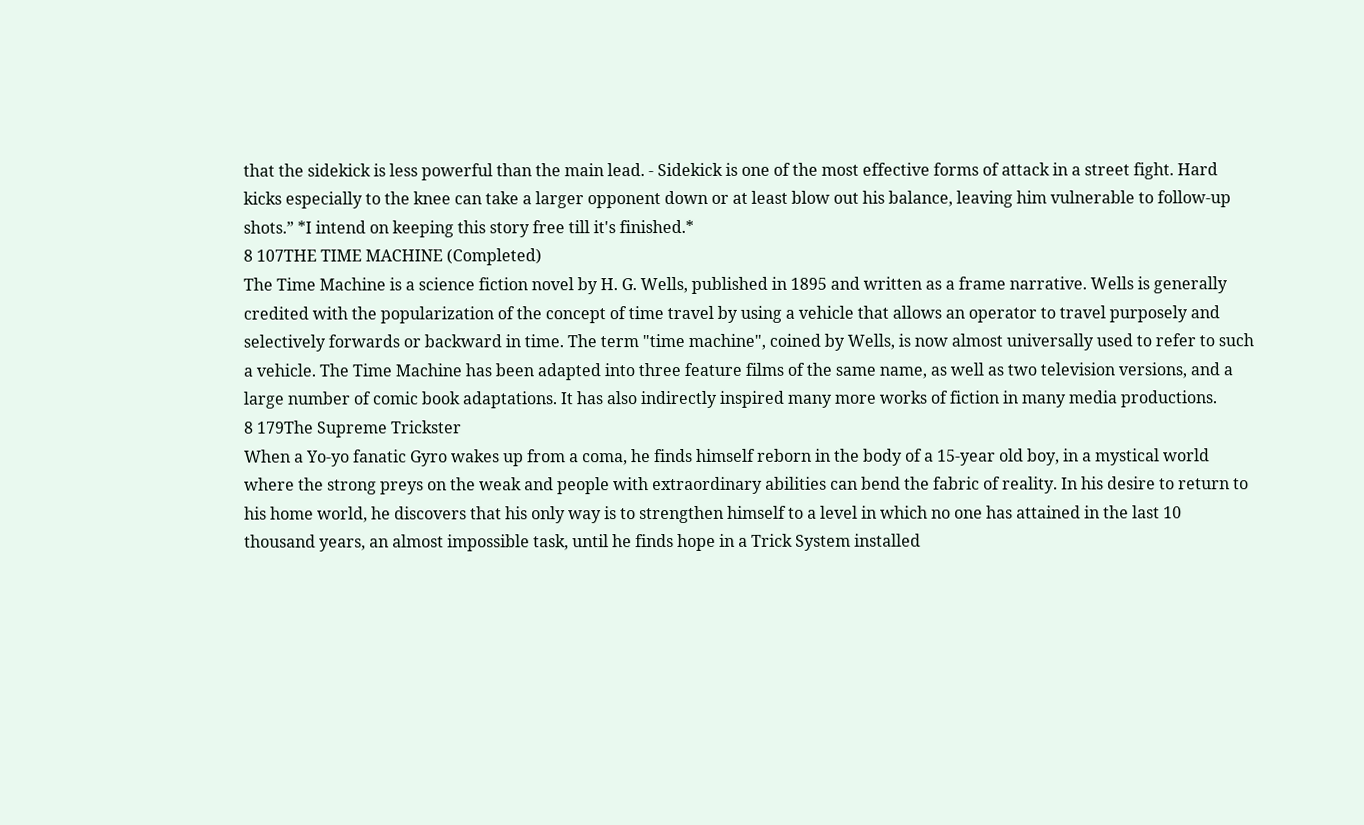that the sidekick is less powerful than the main lead. - Sidekick is one of the most effective forms of attack in a street fight. Hard kicks especially to the knee can take a larger opponent down or at least blow out his balance, leaving him vulnerable to follow-up shots.” *I intend on keeping this story free till it's finished.*
8 107THE TIME MACHINE (Completed)
The Time Machine is a science fiction novel by H. G. Wells, published in 1895 and written as a frame narrative. Wells is generally credited with the popularization of the concept of time travel by using a vehicle that allows an operator to travel purposely and selectively forwards or backward in time. The term "time machine", coined by Wells, is now almost universally used to refer to such a vehicle. The Time Machine has been adapted into three feature films of the same name, as well as two television versions, and a large number of comic book adaptations. It has also indirectly inspired many more works of fiction in many media productions.
8 179The Supreme Trickster
When a Yo-yo fanatic Gyro wakes up from a coma, he finds himself reborn in the body of a 15-year old boy, in a mystical world where the strong preys on the weak and people with extraordinary abilities can bend the fabric of reality. In his desire to return to his home world, he discovers that his only way is to strengthen himself to a level in which no one has attained in the last 10 thousand years, an almost impossible task, until he finds hope in a Trick System installed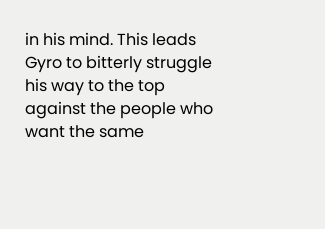in his mind. This leads Gyro to bitterly struggle his way to the top against the people who want the same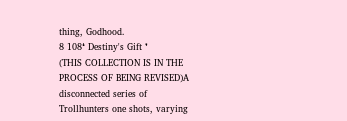thing, Godhood.
8 108❛ Destiny's Gift ❜
(THIS COLLECTION IS IN THE PROCESS OF BEING REVISED)A disconnected series of Trollhunters one shots, varying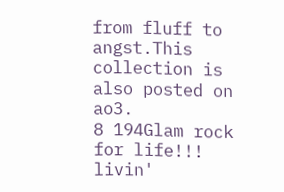from fluff to angst.This collection is also posted on ao3.
8 194Glam rock for life!!!
livin'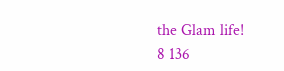the Glam life!
8 136